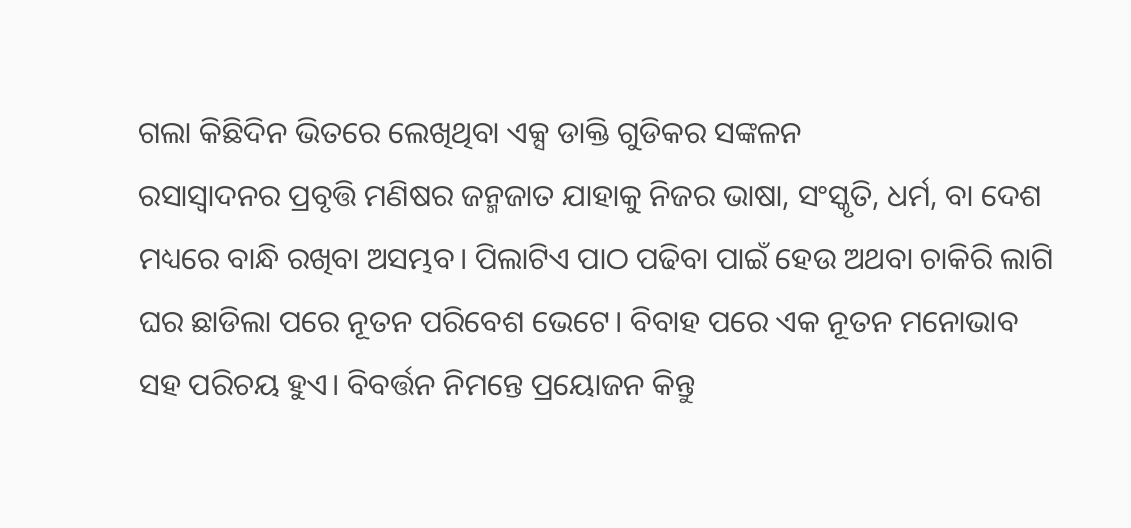ଗଲା କିଛିଦିନ ଭିତରେ ଲେଖିଥିବା ଏକ୍ସ ଡାକ୍ତି ଗୁଡିକର ସଙ୍କଳନ
ରସାସ୍ବାଦନର ପ୍ରବୃତ୍ତି ମଣିଷର ଜନ୍ମଜାତ ଯାହାକୁ ନିଜର ଭାଷା, ସଂସ୍କୃତି, ଧର୍ମ, ବା ଦେଶ ମଧ୍ୟରେ ବାନ୍ଧି ରଖିବା ଅସମ୍ଭବ। ପିଲାଟିଏ ପାଠ ପଢିବା ପାଇଁ ହେଉ ଅଥବା ଚାକିରି ଲାଗି ଘର ଛାଡିଲା ପରେ ନୂତନ ପରିବେଶ ଭେଟେ। ବିବାହ ପରେ ଏକ ନୂତନ ମନୋଭାବ ସହ ପରିଚୟ ହୁଏ। ବିବର୍ତ୍ତନ ନିମନ୍ତେ ପ୍ରୟୋଜନ କିନ୍ତୁ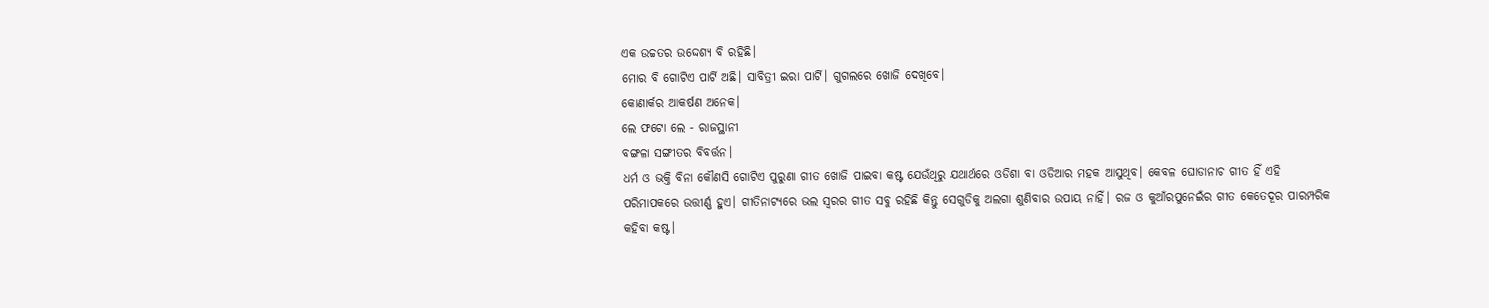ଏକ ଉଚ୍ଚତର ଉଦ୍ଦେଶ୍ଯ ବି ରହିଛି।
ମୋର ବି ଗୋଟିଏ ପାର୍ଟି ଅଛି। ସାବିତ୍ରୀ ଇରା ପାର୍ଟି। ଗୁଗଲରେ ଖୋଜି ଦେଖିବେ।
କୋଣାର୍କର ଆକର୍ଷଣ ଅନେକ।
ଲେ ଫଟୋ ଲେ - ରାଜସ୍ଥାନୀ
ବଙ୍ଗଳା ସଙ୍ଗୀତର ବିବର୍ତ୍ତନ।
ଧର୍ମ ଓ ଭକ୍ତି ବିନା କୌଣସି ଗୋଟିଏ ପୁରୁଣା ଗୀତ ଖୋଜି ପାଇବା କଷ୍ଟ ଯେଉଁଥିରୁ ଯଥାର୍ଥରେ ଓଡିଶା ବା ଓଡିଆର ମହକ ଆସୁଥିବ। କେବଳ ଘୋଡାନାଚ ଗୀତ ହିଁ ଏହି ପରିମାପକରେ ଉତ୍ତୀର୍ଣ୍ଣ ହୁଏ। ଗୀତିନାଟ୍ୟରେ ଭଲ ସ୍ବରର ଗୀତ ସବୁ ରହିଛି କିନ୍ତୁ ସେଗୁଡିକୁ ଅଲଗା ଶୁଣିବାର ଉପାୟ ନାହିଁ। ରଜ ଓ କୁଆଁରପୁନେଇଁର ଗୀତ କେତେଦୂର ପାରମ୍ପରିକ କହିବା କଷ୍ଟ।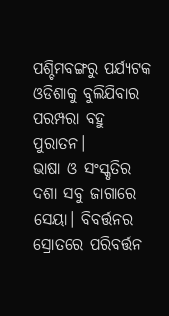ପଶ୍ଚିମବଙ୍ଗରୁ ପର୍ଯ୍ୟଟକ ଓଡିଶାକୁ ବୁଲିଯିବାର ପରମ୍ପରା ବହୁ ପୁରାତନ।
ଭାଷା ଓ ସଂସ୍କୃତିର ଦଶା ସବୁ ଜାଗାରେ ସେୟା। ବିବର୍ତ୍ତନର ସ୍ରୋତରେ ପରିବର୍ତ୍ତନ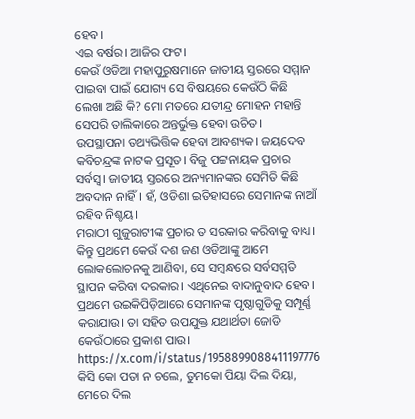ହେବ।
ଏଇ ବର୍ଷର। ଆଜିର ଫଟ।
କେଉଁ ଓଡିଆ ମହାପୁରୁଷମାନେ ଜାତୀୟ ସ୍ତରରେ ସମ୍ମାନ ପାଇବା ପାଇଁ ଯୋଗ୍ୟ ସେ ବିଷୟରେ କେଉଁଠି କିଛି ଲେଖା ଅଛି କି? ମୋ ମତରେ ଯତୀନ୍ଦ୍ର ମୋହନ ମହାନ୍ତି ସେପରି ତାଲିକାରେ ଅନ୍ତର୍ଭୁକ୍ତ ହେବା ଉଚିତ।
ଉପସ୍ଥାପନା ତଥ୍ୟଭିତ୍ତିକ ହେବା ଆବଶ୍ୟକ। ଜୟଦେବ କବିଚନ୍ଦ୍ରଙ୍କ ନାଟକ ପ୍ରସୂତ। ବିଜୁ ପଟ୍ଟନାୟକ ପ୍ରଚାର ସର୍ବସ୍ବ। ଜାତୀୟ ସ୍ତରରେ ଅନ୍ୟମାନଙ୍କର ସେମିତି କିଛି ଅବଦାନ ନାହିଁ। ହଁ, ଓଡିଶା ଇତିହାସରେ ସେମାନଙ୍କ ନାଆଁ ରହିବ ନିଶ୍ଚୟ।
ମରାଠୀ ଗୁଜୁରାଟୀଙ୍କ ପ୍ରଚାର ତ ସରକାର କରିବାକୁ ବାଧ୍ୟ। କିନ୍ତୁ ପ୍ରଥମେ କେଉଁ ଦଶ ଜଣ ଓଡିଆଙ୍କୁ ଆମେ ଲୋକଲୋଚନକୁ ଆଣିବା, ସେ ସମ୍ବନ୍ଧରେ ସର୍ବସମ୍ମତି ସ୍ଥାପନ କରିବା ଦରକାର। ଏଥିନେଇ ବାଦାନୁବାଦ ହେବ। ପ୍ରଥମେ ଉଇକିପିଡ଼ିଆରେ ସେମାନଙ୍କ ପୃଷ୍ଠାଗୁଡିକୁ ସମ୍ପୂର୍ଣ୍ଣ କରାଯାଉ। ତା ସହିତ ଉପଯୁକ୍ତ ଯଥାର୍ଥତା ଜୋଡି କେଉଁଠାରେ ପ୍ରକାଶ ପାଉ।
https://x.com/i/status/1958899088411197776
କିସି କୋ ପତା ନ ଚଲେ, ତୁମକୋ ପିୟା ଦିଲ ଦିୟା, ମେରେ ଦିଲ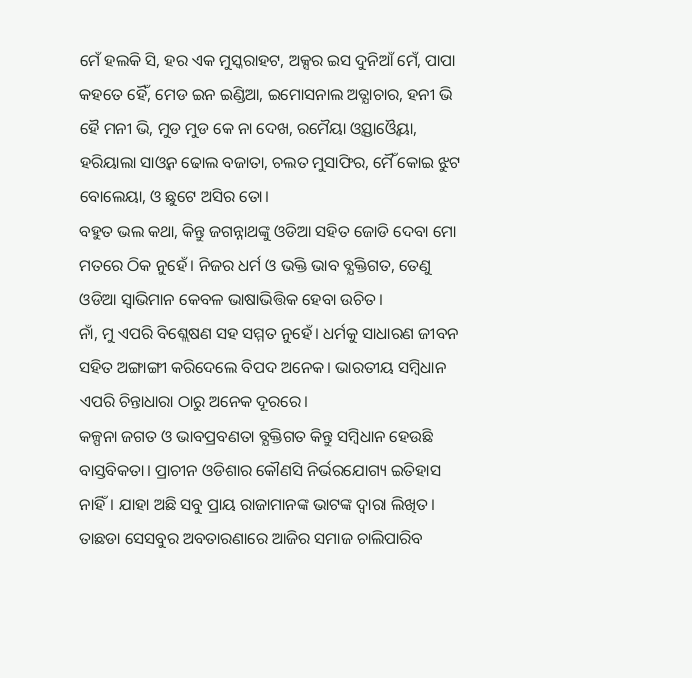ମେଁ ହଲକି ସି, ହର ଏକ ମୁସ୍କରାହଟ, ଅକ୍ସର ଇସ ଦୁନିଆଁ ମେଁ, ପାପା କହତେ ହୈଁ, ମେଡ ଇନ ଇଣ୍ଡିଆ, ଇମୋସନାଲ ଅତ୍ଯାଚାର, ହନୀ ଭି ହୈ ମନୀ ଭି, ମୁଡ ମୁଡ କେ ନା ଦେଖ, ରମୈୟା ଓ୍ବସ୍ତାଓ୍ବୈୟା, ହରିୟାଲା ସାଓ୍ୱନ ଢୋଲ ବଜାତା, ଚଲତ ମୁସାଫିର, ମୈଁ କୋଇ ଝୁଟ ବୋଲେୟା, ଓ ଛୁଟେ ଅସିର ତୋ।
ବହୁତ ଭଲ କଥା, କିନ୍ତୁ ଜଗନ୍ନାଥଙ୍କୁ ଓଡିଆ ସହିତ ଜୋଡି ଦେବା ମୋ ମତରେ ଠିକ ନୁହେଁ। ନିଜର ଧର୍ମ ଓ ଭକ୍ତି ଭାବ ବ୍ଯକ୍ତିଗତ, ତେଣୁ ଓଡିଆ ସ୍ବାଭିମାନ କେବଳ ଭାଷାଭିତ୍ତିକ ହେବା ଉଚିତ।
ନାଁ, ମୁ ଏପରି ବିଶ୍ଲେଷଣ ସହ ସମ୍ମତ ନୁହେଁ। ଧର୍ମକୁ ସାଧାରଣ ଜୀବନ ସହିତ ଅଙ୍ଗାଙ୍ଗୀ କରିଦେଲେ ବିପଦ ଅନେକ। ଭାରତୀୟ ସମ୍ବିଧାନ ଏପରି ଚିନ୍ତାଧାରା ଠାରୁ ଅନେକ ଦୂରରେ।
କଳ୍ପନା ଜଗତ ଓ ଭାବପ୍ରବଣତା ବ୍ଯକ୍ତିଗତ କିନ୍ତୁ ସମ୍ବିଧାନ ହେଉଛି ବାସ୍ତବିକତା। ପ୍ରାଚୀନ ଓଡିଶାର କୌଣସି ନିର୍ଭରଯୋଗ୍ୟ ଇତିହାସ ନାହିଁ। ଯାହା ଅଛି ସବୁ ପ୍ରାୟ ରାଜାମାନଙ୍କ ଭାଟଙ୍କ ଦ୍ବାରା ଲିଖିତ। ତାଛଡା ସେସବୁର ଅବତାରଣାରେ ଆଜିର ସମାଜ ଚାଲିପାରିବ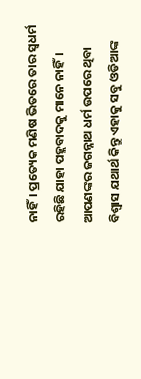ନାହିଁ। ପ୍ରତ୍ୟେକ ମଣିଷ ଭିତରେ ତାର ସ୍ବଧର୍ମ ରହିଛି ଯାହା ପହ୍ଲବାଦକୁ ମାନେ ନାହିଁ।
ଆପଣଙ୍କର ଜଗନ୍ନାଥ ଧର୍ମ ଉପରେ ଥିବା ବିଶ୍ୱାସ ଯଥାର୍ଥ କିନ୍ତୁ ଏହାକୁ ସବୁ ଓଡିଆଙ୍କ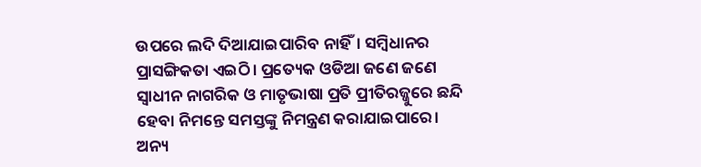ଉପରେ ଲଦି ଦିଆଯାଇପାରିବ ନାହିଁ। ସମ୍ବିଧାନର ପ୍ରାସଙ୍ଗିକତା ଏଇଠି। ପ୍ରତ୍ୟେକ ଓଡିଆ ଜଣେ ଜଣେ ସ୍ବାଧୀନ ନାଗରିକ ଓ ମାତୃଭାଷା ପ୍ରତି ପ୍ରୀତିରଜ୍ଜୁରେ ଛନ୍ଦି ହେବା ନିମନ୍ତେ ସମସ୍ତଙ୍କୁ ନିମନ୍ତ୍ରଣ କରାଯାଇପାରେ। ଅନ୍ୟ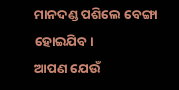ମାନଦଣ୍ଡ ପଶିଲେ ବେଙ୍ଗା ହୋଇଯିବ।
ଆପଣ ଯେଉଁ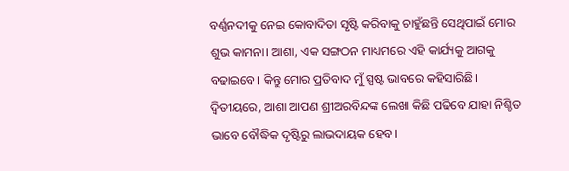ବର୍ଣ୍ଣନଦୀକୁ ନେଇ କୋବାଦିତା ସୃଷ୍ଟି କରିବାକୁ ଚାହୁଁଛନ୍ତି ସେଥିପାଇଁ ମୋର ଶୁଭ କାମନା। ଆଶା, ଏକ ସଙ୍ଗଠନ ମାଧ୍ୟମରେ ଏହି କାର୍ଯ୍ୟକୁ ଆଗକୁ ବଢାଇବେ। କିନ୍ତୁ ମୋର ପ୍ରତିବାଦ ମୁଁ ସ୍ପଷ୍ଟ ଭାବରେ କହିସାରିଛି। ଦ୍ବିତୀୟରେ, ଆଶା ଆପଣ ଶ୍ରୀଅରବିନ୍ଦଙ୍କ ଲେଖା କିଛି ପଢିବେ ଯାହା ନିଶ୍ଚିତ ଭାବେ ବୌଦ୍ଧିକ ଦୃଷ୍ଟିରୁ ଲାଭଦାୟକ ହେବ।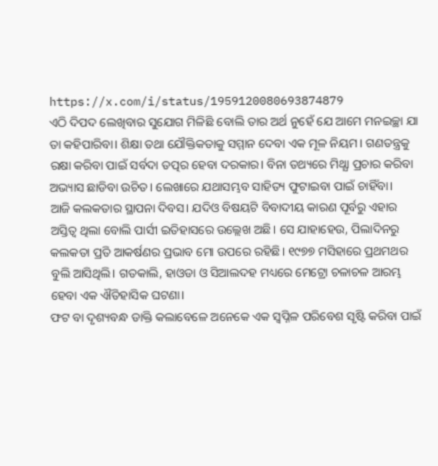https://x.com/i/status/1959120080693874879
ଏଠି ଦିପଦ ଲେଖିବାର ସୁଯୋଗ ମିଳିଛି ବୋଲି ତାର ଅର୍ଥ ନୁହେଁ ଯେ ଆମେ ମନଇଚ୍ଛା ଯା ତା କହିପାରିବା। ଶିକ୍ଷା ତଥା ଯୌକ୍ତିକତାକୁ ସମ୍ମାନ ଦେବା ଏକ ମୂଳ ନିୟମ। ଗଣତନ୍ତ୍ରକୁ ରକ୍ଷା କରିବା ପାଇଁ ସର୍ବଦା ତତ୍ପର ହେବା ଦରକାର। ବିନା ତଥ୍ୟରେ ମିଥ୍ଯା ପ୍ରଚାର କରିବା ଅଭ୍ୟାସ ଛାଡିବା ଉଚିତ। ଲେଖାରେ ଯଥାସମ୍ଭବ ସାହିତ୍ୟ ଫୁଟାଇବା ପାଇଁ ଚାହିଁବା।
ଆଜି କଲକତାର ସ୍ଥାପନା ଦିବସ। ଯଦିଓ ବିଷୟଟି ବିବାଦୀୟ କାରଣ ପୂର୍ବରୁ ଏହାର ଅସ୍ତିତ୍ବ ଥିଲା ବୋଲି ପାର୍ସୀ ଇତିହାସରେ ଉଲ୍ଲେଖ ଅଛି। ସେ ଯାହାହେଉ, ପିଲାଦିନରୁ କଲକତା ପ୍ରତି ଆକର୍ଷଣର ପ୍ରଭାବ ମୋ ଉପରେ ରହିଛି। ୧୯୭୭ ମସିହାରେ ପ୍ରଥମଥର ବୁଲି ଆସିଥିଲି। ଗତକାଲି, ହାଓଡା ଓ ସିଆଲଦହ ମଧ୍ୟରେ ମେଟ୍ରୋ ଚଳାଚଳ ଆରମ୍ଭ ହେବା ଏକ ଐତିହାସିକ ଘଟଣା।
ଫଟ ବା ଦୃଶ୍ୟବନ୍ଧ ଡାକ୍ତି କଲାବେଳେ ଅନେକେ ଏକ ସ୍ବପ୍ନିଳ ପରିବେଶ ସୃଷ୍ଟି କରିବା ପାଇଁ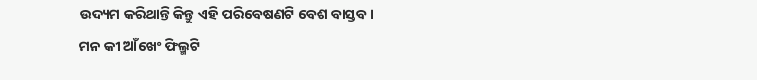ଉଦ୍ୟମ କରିଥାନ୍ତି କିନ୍ତୁ ଏହି ପରିବେଷଣଟି ବେଶ ବାସ୍ତବ।
ମନ କୀ ଆଁଖେଂ ଫିଲ୍ମଟି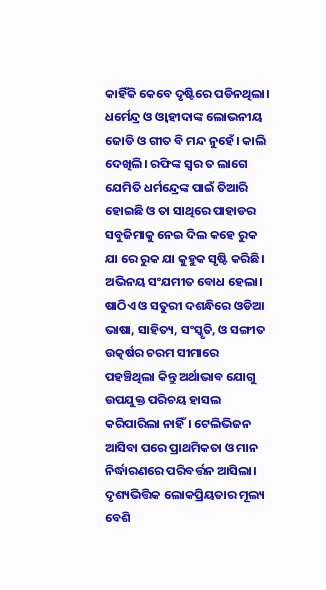କାହିଁକି କେବେ ଦୃଷ୍ଟିରେ ପଡିନଥିଲା। ଧର୍ମେନ୍ଦ୍ର ଓ ଓ୍ବାହୀଦାଙ୍କ ଲୋଭନୀୟ ଜୋଡି ଓ ଗୀତ ବି ମନ୍ଦ ନୁହେଁ। କାଲି ଦେଖିଲି। ରଫିଙ୍କ ସ୍ବର ତ ଲାଗେ ଯେମିତି ଧର୍ମନ୍ଦ୍ରେଙ୍କ ପାଇଁ ତିଆରି ହୋଇଛି ଓ ତା ସାଥିରେ ପାହାଡର ସବୁଜିମାକୁ ନେଇ ଦିଲ କହେ ରୁକ ଯା ରେ ରୁକ ଯା କୁହୁକ ସୃଷ୍ଟି କରିଛି। ଅଭିନୟ ସଂଯମୀତ ବୋଧ ହେଲା।
ଷାଠିଏ ଓ ସତୁରୀ ଦଶନ୍ଧିରେ ଓଡିଆ ଭାଷା, ସାହିତ୍ୟ, ସଂସ୍କୃତି, ଓ ସଙ୍ଗୀତ ଉତ୍କର୍ଷର ଚରମ ସୀମାରେ ପହଞ୍ଚିଥିଲା କିନ୍ତୁ ଅର୍ଥାଭାବ ଯୋଗୁ ଉପଯୁକ୍ତ ପରିଚୟ ହାସଲ କରିପାରିଲା ନାହିଁ। ଟେଲିଭିଜନ ଆସିବା ପରେ ପ୍ରାଥମିକତା ଓ ମାନ ନିର୍ଦ୍ଧାରଣରେ ପରିବର୍ତ୍ତନ ଆସିଲା। ଦୃଶ୍ୟଭିତ୍ତିକ ଲୋକପ୍ରିୟତାର ମୂଲ୍ୟ ବେଶି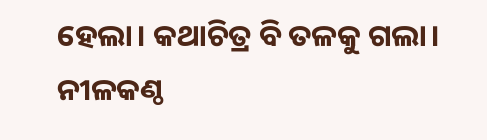ହେଲା। କଥାଚିତ୍ର ବି ତଳକୁ ଗଲା।
ନୀଳକଣ୍ଠ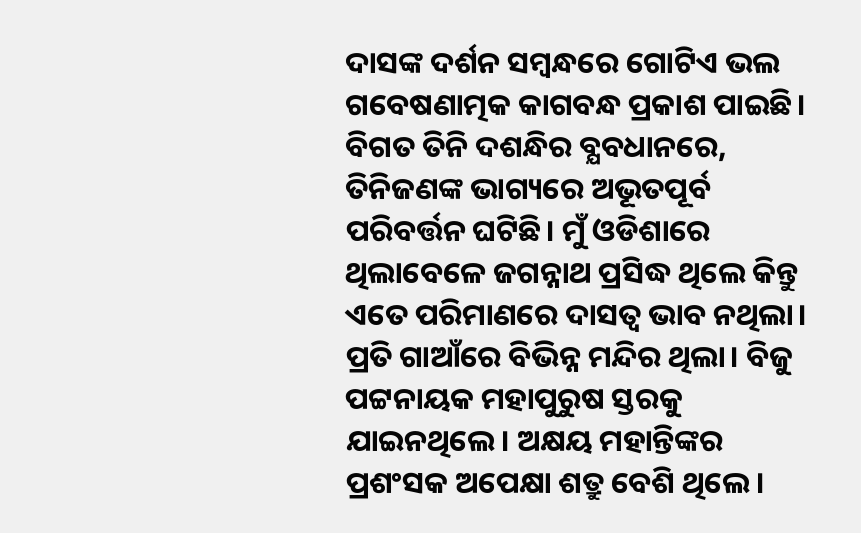ଦାସଙ୍କ ଦର୍ଶନ ସମ୍ବନ୍ଧରେ ଗୋଟିଏ ଭଲ ଗବେଷଣାତ୍ମକ କାଗବନ୍ଧ ପ୍ରକାଶ ପାଇଛି।
ବିଗତ ତିନି ଦଶନ୍ଧିର ବ୍ଯବଧାନରେ, ତିନିଜଣଙ୍କ ଭାଗ୍ୟରେ ଅଭୂତପୂର୍ବ ପରିବର୍ତ୍ତନ ଘଟିଛି। ମୁଁ ଓଡିଶାରେ ଥିଲାବେଳେ ଜଗନ୍ନାଥ ପ୍ରସିଦ୍ଧ ଥିଲେ କିନ୍ତୁ ଏତେ ପରିମାଣରେ ଦାସତ୍ବ ଭାବ ନଥିଲା। ପ୍ରତି ଗାଆଁରେ ବିଭିନ୍ନ ମନ୍ଦିର ଥିଲା। ବିଜୁ ପଟ୍ଟନାୟକ ମହାପୁରୁଷ ସ୍ତରକୁ ଯାଇନଥିଲେ। ଅକ୍ଷୟ ମହାନ୍ତିଙ୍କର ପ୍ରଶଂସକ ଅପେକ୍ଷା ଶତ୍ରୁ ବେଶି ଥିଲେ।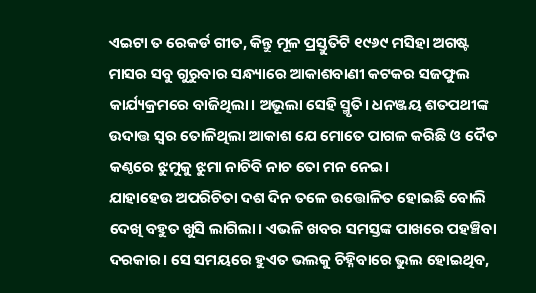ଏଇଟା ତ ରେକର୍ଡ ଗୀତ, କିନ୍ତୁ ମୂଳ ପ୍ରସ୍ତୁତିଟି ୧୯୬୯ ମସିହା ଅଗଷ୍ଟ ମାସର ସବୁ ଗୁରୁବାର ସନ୍ଧ୍ୟାରେ ଆକାଶବାଣୀ କଟକର ସଜଫୁଲ କାର୍ଯ୍ୟକ୍ରମରେ ବାଜିଥିଲା। ଅଭୂଲା ସେହି ସ୍ମୃତି। ଧନଞ୍ଜୟ ଶତପଥୀଙ୍କ ଉଦାତ୍ତ ସ୍ବର ତୋଳିଥିଲା ଆକାଶ ଯେ ମୋତେ ପାଗଳ କରିଛି ଓ ଦୈତ କଣ୍ଠରେ ଝୁମୁକୁ ଝୁମା ନାଚିବି ନାଚ ତୋ ମନ ନେଇ।
ଯାହାହେଉ ଅପରିଚିତା ଦଶ ଦିନ ତଳେ ଉତ୍ତୋଳିତ ହୋଇଛି ବୋଲି ଦେଖି ବହୁତ ଖୁସି ଲାଗିଲା। ଏଭଳି ଖବର ସମସ୍ତଙ୍କ ପାଖରେ ପହଞ୍ଚିବା ଦରକାର। ସେ ସମୟରେ ହୁଏତ ଭଲକୁ ଚିହ୍ନିବାରେ ଭୁଲ ହୋଇଥିବ,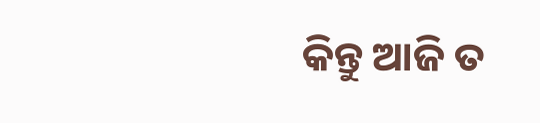କିନ୍ତୁ ଆଜି ତ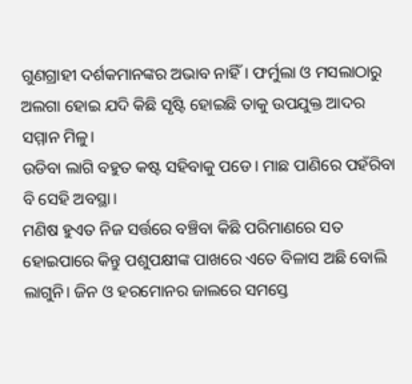ଗୁଣଗ୍ରାହୀ ଦର୍ଶକମାନଙ୍କର ଅଭାବ ନାହିଁ। ଫର୍ମୁଲା ଓ ମସଲାଠାରୁ ଅଲଗା ହୋଇ ଯଦି କିଛି ସୃଷ୍ଟି ହୋଇଛି ତାକୁ ଉପଯୁକ୍ତ ଆଦର ସମ୍ମାନ ମିଳୁ।
ଉଡିବା ଲାଗି ବହୁତ କଷ୍ଟ ସହିବାକୁ ପଡେ। ମାଛ ପାଣିରେ ପହଁରିବା ବି ସେହି ଅବସ୍ଥା।
ମଣିଷ ହୁଏତ ନିଜ ସର୍ତ୍ତରେ ବଞ୍ଚିବା କିଛି ପରିମାଣରେ ସତ ହୋଇପାରେ କିନ୍ତୁ ପଶୁପକ୍ଷୀଙ୍କ ପାଖରେ ଏତେ ବିଳାସ ଅଛି ବୋଲି ଲାଗୁନି। ଜିନ ଓ ହରମୋନର ଜାଲରେ ସମସ୍ତେ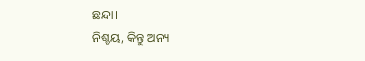ଛନ୍ଦା।
ନିଶ୍ଚୟ, କିନ୍ତୁ ଅନ୍ୟ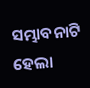ସମ୍ଭାବନାଟି ହେଲା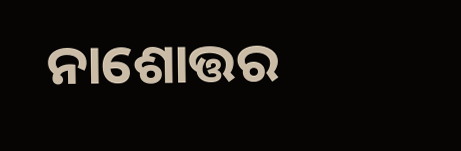ନାଶୋତ୍ତର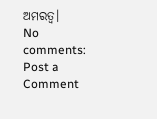ଅମରତ୍ବ।
No comments:
Post a Comment